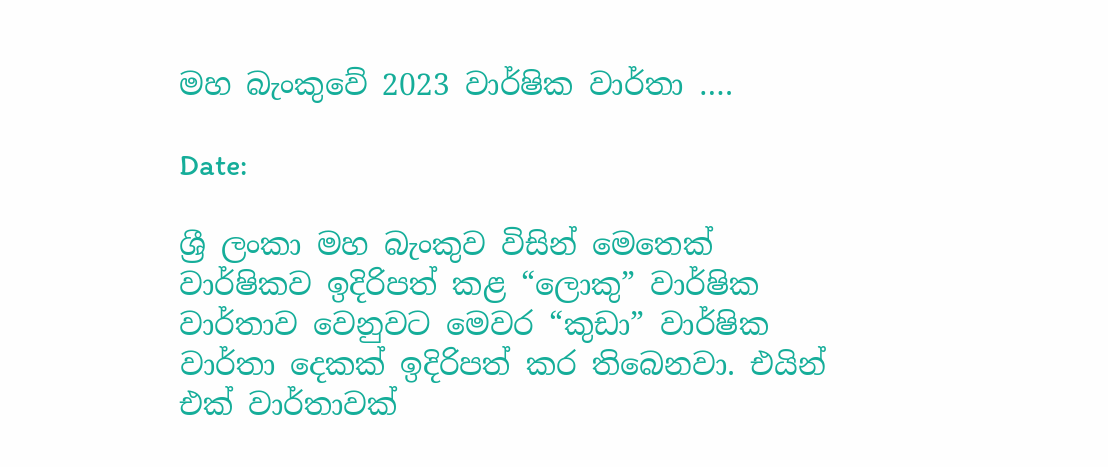මහ බැංකුවේ 2023 වාර්ෂික වාර්තා ….

Date:

ශ්‍රී ලංකා මහ බැංකුව විසින් මෙතෙක් වාර්ෂිකව ඉදිරිපත් කළ “ලොකු” වාර්ෂික වාර්තාව වෙනුවට මෙවර “කුඩා” වාර්ෂික වාර්තා දෙකක් ඉදිරිපත් කර තිබෙනවා. එයින් එක් වාර්තාවක්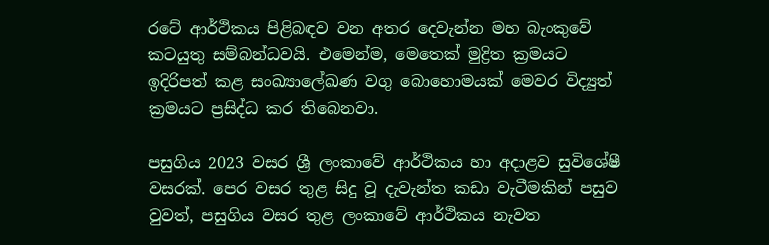රටේ ආර්ථිකය පිළිබඳව වන අතර දෙවැන්න මහ බැංකුවේ කටයුතු සම්බන්ධවයි. එමෙන්ම, මෙතෙක් මුද්‍රිත ක්‍රමයට ඉදිරිපත් කළ සංඛ්‍යාලේඛණ වගු බොහොමයක් මෙවර විද්‍යුත් ක්‍රමයට ප්‍රසිද්ධ කර තිබෙනවා.

පසුගිය 2023 වසර ශ්‍රී ලංකාවේ ආර්ථිකය හා අදාළව සුවිශේෂී වසරක්. පෙර වසර තුළ සිදු වූ දැවැන්ත කඩා වැටීමකින් පසුව වුවත්, පසුගිය වසර තුළ ලංකාවේ ආර්ථිකය නැවත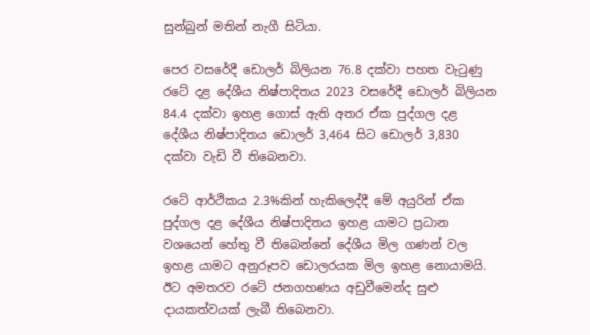සුන්බුන් මතින් නැගී සිටියා.

පෙර වසරේදී ඩොලර් බිලියන 76.8 දක්වා පහත වැටුණු රටේ දළ දේශීය නිෂ්පාදිතය 2023 වසරේදී ඩොලර් බිලියන 84.4 දක්වා ඉහළ ගොස් ඇති අතර ඒක පුද්ගල දළ දේශීය නිෂ්පාදිතය ඩොලර් 3,464 සිට ඩොලර් 3,830 දක්වා වැඩි වී තිබෙනවා.

රටේ ආර්ථිකය 2.3%කින් හැකිලෙද්දී මේ අයුරින් ඒක පුද්ගල දළ දේශීය නිෂ්පාදිතය ඉහළ යාමට ප්‍රධාන වශයෙන් හේතු වී තිබෙන්නේ දේශීය මිල ගණන් වල ඉහළ යාමට අනුරූපව ඩොලරයක මිල ඉහළ නොයාමයි. ඊට අමතරව රටේ ජනගහණය අඩුවීමෙන්ද සුළු දායකත්වයක් ලැබී තිබෙනවා.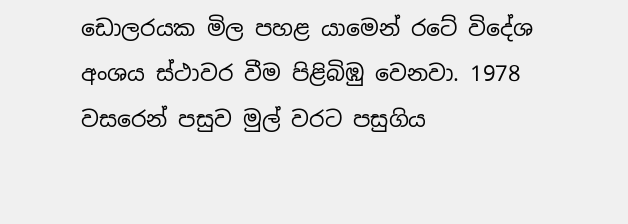ඩොලරයක මිල පහළ යාමෙන් රටේ විදේශ අංශය ස්ථාවර වීම පිළිබිඹු වෙනවා. 1978 වසරෙන් පසුව මුල් වරට පසුගිය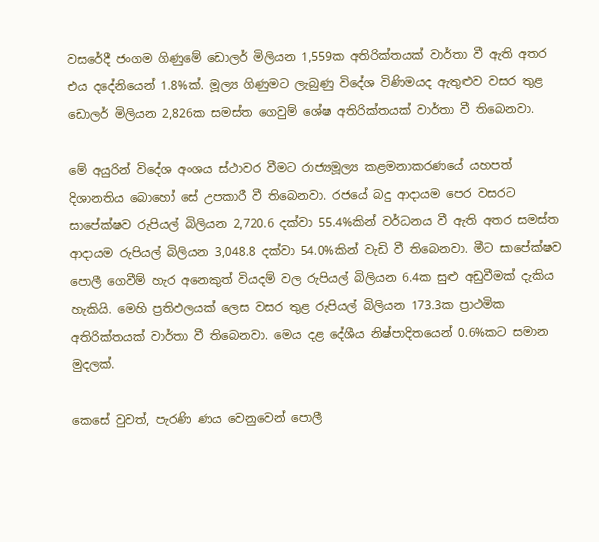වසරේදී ජංගම ගිණුමේ ඩොලර් මිලියන 1,559ක අතිරික්තයක් වාර්තා වී ඇති අතර එය දදේනියෙන් 1.8%ක්. මූල්‍ය ගිණුමට ලැබුණු විදේශ විණිමයද ඇතුළුව වසර තුළ ඩොලර් මිලියන 2,826ක සමස්ත ගෙවුම් ශේෂ අතිරික්තයක් වාර්තා වී තිබෙනවා.

මේ අයුරින් විදේශ අංශය ස්ථාවර වීමට රාජ්‍යමූල්‍ය කළමනාකරණයේ යහපත් දිශානතිය බොහෝ සේ උපකාරී වී තිබෙනවා. රජයේ බදු ආදායම පෙර වසරට සාපේක්ෂව රුපියල් බිලියන 2,720.6 දක්වා 55.4%කින් වර්ධනය වී ඇති අතර සමස්ත ආදායම රුපියල් බිලියන 3,048.8 දක්වා 54.0%කින් වැඩි වී තිබෙනවා. මීට සාපේක්ෂව පොලී ගෙවීම් හැර අනෙකුත් වියදම් වල රුපියල් බිලියන 6.4ක සුළු අඩුවීමක් දැකිය හැකියි. මෙහි ප්‍රතිඵලයක් ලෙස වසර තුළ රුපියල් බිලියන 173.3ක ප්‍රාථමික අතිරික්තයක් වාර්තා වී තිබෙනවා. මෙය දළ දේශීය නිෂ්පාදිතයෙන් 0.6%කට සමාන මුදලක්.

කෙසේ වුවත්, පැරණි ණය වෙනුවෙන් පොලී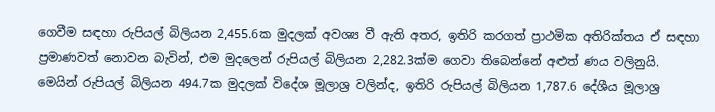ගෙවීම සඳහා රුපියල් බිලියන 2,455.6ක මුදලක් අවශ්‍ය වී ඇති අතර, ඉතිරි කරගත් ප්‍රාථමික අතිරික්තය ඒ සඳහා ප්‍රමාණවත් නොවන බැවින්, එම මුදලෙන් රුපියල් බිලියන 2,282.3ක්ම ගෙවා තිබෙන්නේ අළුත් ණය වලිනුයි. මෙයින් රුපියල් බිලියන 494.7ක මුදලක් විදේශ මූලාශ්‍ර වලින්ද, ඉතිරි රුපියල් බිලියන 1,787.6 දේශීය මූලාශ්‍ර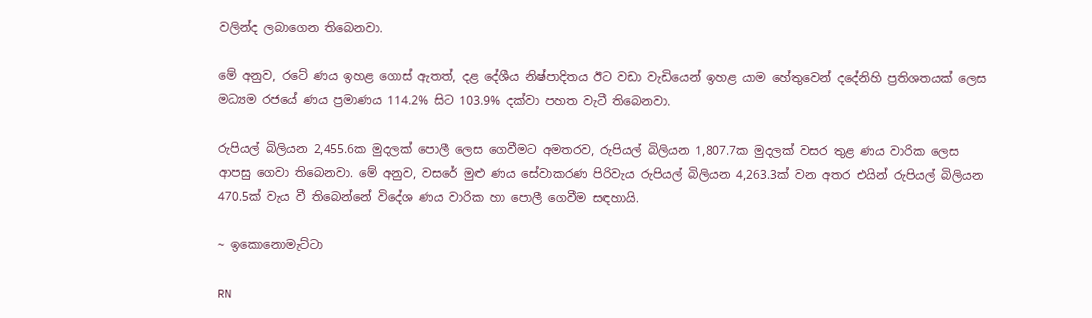වලින්ද ලබාගෙන තිබෙනවා.

මේ අනුව, රටේ ණය ඉහළ ගොස් ඇතත්, දළ දේශීය නිෂ්පාදිතය ඊට වඩා වැඩියෙන් ඉහළ යාම හේතුවෙන් දදේනිහි ප්‍රතිශතයක් ලෙස මධ්‍යම රජයේ ණය ප්‍රමාණය 114.2% සිට 103.9% දක්වා පහත වැටී තිබෙනවා.

රුපියල් බිලියන 2,455.6ක මුදලක් පොලී ලෙස ගෙවීමට අමතරව, රුපියල් බිලියන 1,807.7ක මුදලක් වසර තුළ ණය වාරික ලෙස ආපසු ගෙවා තිබෙනවා. මේ අනුව, වසරේ මුළු ණය සේවාකරණ පිරිවැය රුපියල් බිලියන 4,263.3ක් වන අතර එයින් රුපියල් බිලියන 470.5ක් වැය වී තිබෙන්නේ විදේශ ණය වාරික හා පොලී ගෙවීම සඳහායි.

~ ඉකොනොමැට්ටා

RN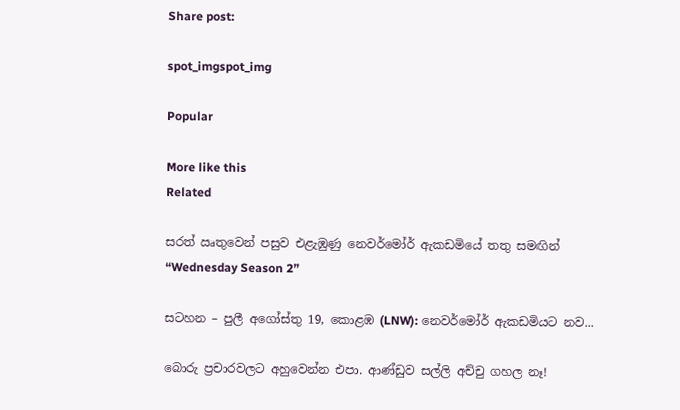Share post:

spot_imgspot_img

Popular

More like this
Related

සරත් ඍතුවෙන් පසුව එළැඹුණු නෙවර්මෝර් ඇකඩමියේ තතු සමඟින් “Wednesday Season 2”

සටහන – පුලී අගෝස්තු 19, කොළඹ (LNW): නෙවර්මෝර් ඇකඩමියට නව...

බොරු ප්‍රචාරවලට අහුවෙන්න එපා. ආණ්ඩුව සල්ලි අච්චු ගහල නෑ!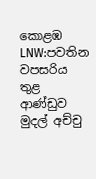කොළඹ LNW:පවතින වපසරිය තුළ ආණ්ඩුව මුදල් අච්චු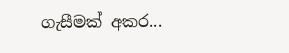ගැසීමක් අකර...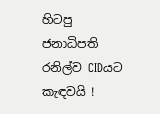හිටපු ජනාධිපති රනිල්ව CIDයට කැඳවයි !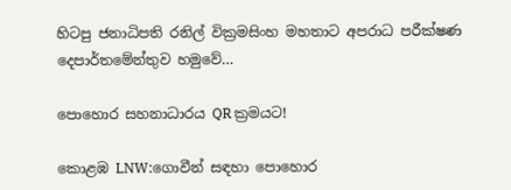හිටපු ජනාධිපති රනිල් වික්‍රමසිංහ මහතාට අපරාධ පරීක්ෂණ දෙපාර්තමේන්තුව හමුවේ...

පොහොර සහනාධාරය QR ක්‍රමයට!

කොළඹ LNW:ගොවීන් සඳහා පොහොර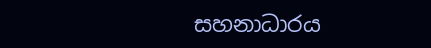සහනාධාරය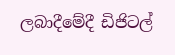ලබාදීමේදී ඩිජිටල්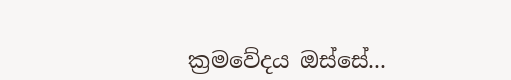ක්‍රමවේදය ඔස්සේ...